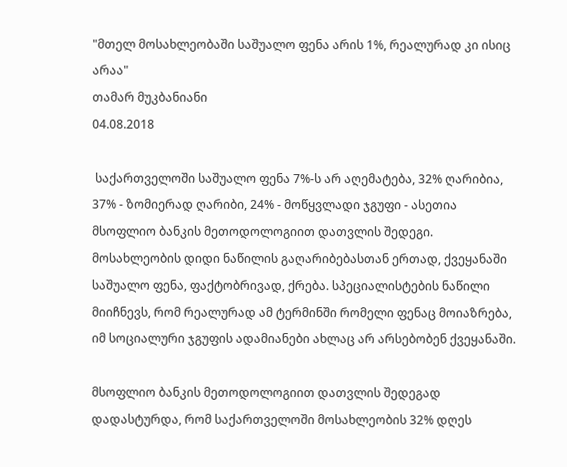"მთელ მოსახლეობაში საშუალო ფენა არის 1%, რეალურად კი ისიც არაა"
თამარ მუკბანიანი
04.08.2018

 საქართველოში საშუალო ფენა 7%-ს არ აღემატება, 32% ღარიბია, 37% - ზომიერად ღარიბი, 24% - მოწყვლადი ჯგუფი - ასეთია მსოფლიო ბანკის მეთოდოლოგიით დათვლის შედეგი. მოსახლეობის დიდი ნაწილის გაღარიბებასთან ერთად, ქვეყანაში საშუალო ფენა, ფაქტობრივად, ქრება. სპეციალისტების ნაწილი მიიჩნევს, რომ რეალურად ამ ტერმინში რომელი ფენაც მოიაზრება, იმ სოციალური ჯგუფის ადამიანები ახლაც არ არსებობენ ქვეყანაში.

მსოფლიო ბანკის მეთოდოლოგიით დათვლის შედეგად დადასტურდა, რომ საქართველოში მოსახლეობის 32% დღეს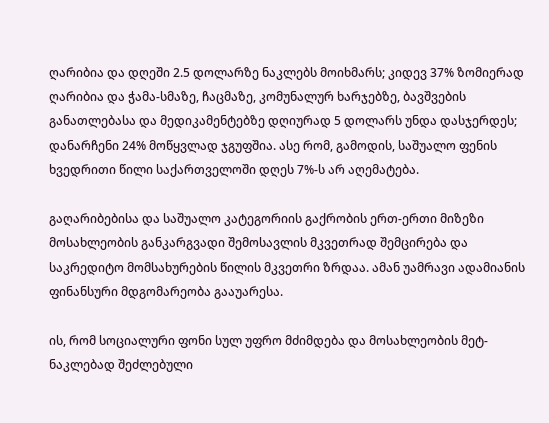ღარიბია და დღეში 2.5 დოლარზე ნაკლებს მოიხმარს; კიდევ 37% ზომიერად ღარიბია და ჭამა-სმაზე, ჩაცმაზე, კომუნალურ ხარჯებზე, ბავშვების განათლებასა და მედიკამენტებზე დღიურად 5 დოლარს უნდა დასჯერდეს; დანარჩენი 24% მოწყვლად ჯგუფშია. ასე რომ, გამოდის, საშუალო ფენის ხვედრითი წილი საქართველოში დღეს 7%-ს არ აღემატება.

გაღარიბებისა და საშუალო კატეგორიის გაქრობის ერთ-ერთი მიზეზი მოსახლეობის განკარგვადი შემოსავლის მკვეთრად შემცირება და საკრედიტო მომსახურების წილის მკვეთრი ზრდაა. ამან უამრავი ადამიანის ფინანსური მდგომარეობა გააუარესა.

ის, რომ სოციალური ფონი სულ უფრო მძიმდება და მოსახლეობის მეტ-ნაკლებად შეძლებული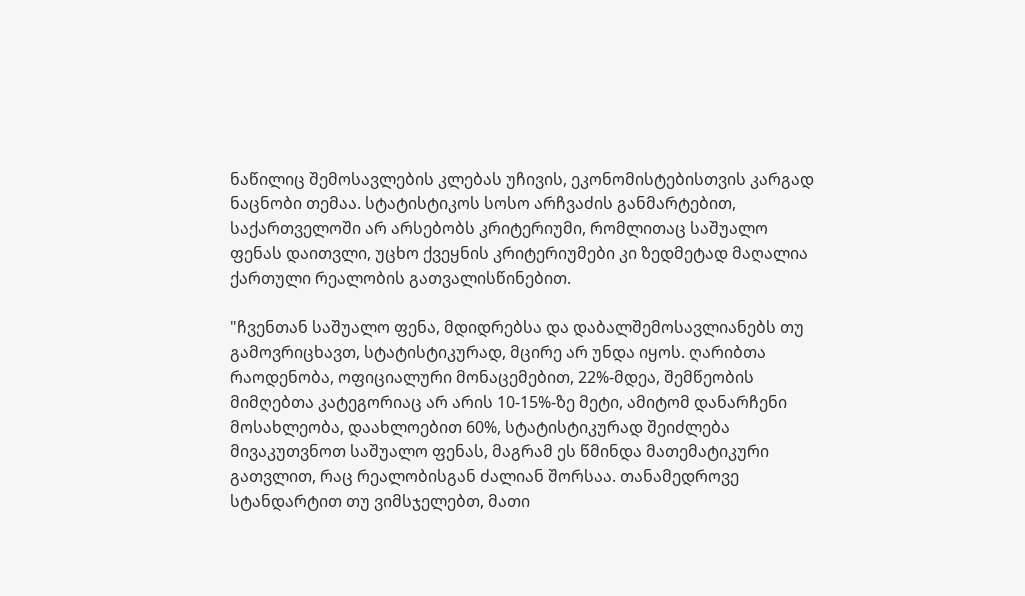ნაწილიც შემოსავლების კლებას უჩივის, ეკონომისტებისთვის კარგად ნაცნობი თემაა. სტატისტიკოს სოსო არჩვაძის განმარტებით, საქართველოში არ არსებობს კრიტერიუმი, რომლითაც საშუალო ფენას დაითვლი, უცხო ქვეყნის კრიტერიუმები კი ზედმეტად მაღალია ქართული რეალობის გათვალისწინებით.

"ჩვენთან საშუალო ფენა, მდიდრებსა და დაბალშემოსავლიანებს თუ გამოვრიცხავთ, სტატისტიკურად, მცირე არ უნდა იყოს. ღარიბთა რაოდენობა, ოფიციალური მონაცემებით, 22%-მდეა, შემწეობის მიმღებთა კატეგორიაც არ არის 10-15%-ზე მეტი, ამიტომ დანარჩენი მოსახლეობა, დაახლოებით 60%, სტატისტიკურად შეიძლება მივაკუთვნოთ საშუალო ფენას, მაგრამ ეს წმინდა მათემატიკური გათვლით, რაც რეალობისგან ძალიან შორსაა. თანამედროვე სტანდარტით თუ ვიმსჯელებთ, მათი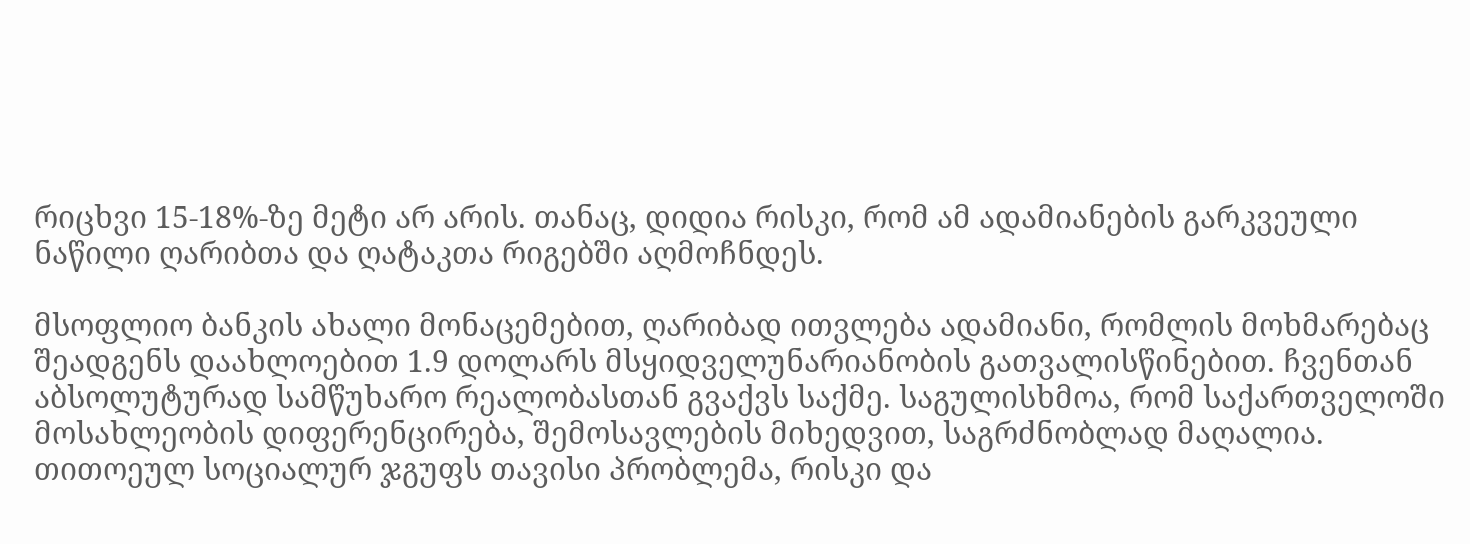რიცხვი 15-18%-ზე მეტი არ არის. თანაც, დიდია რისკი, რომ ამ ადამიანების გარკვეული ნაწილი ღარიბთა და ღატაკთა რიგებში აღმოჩნდეს.

მსოფლიო ბანკის ახალი მონაცემებით, ღარიბად ითვლება ადამიანი, რომლის მოხმარებაც შეადგენს დაახლოებით 1.9 დოლარს მსყიდველუნარიანობის გათვალისწინებით. ჩვენთან აბსოლუტურად სამწუხარო რეალობასთან გვაქვს საქმე. საგულისხმოა, რომ საქართველოში მოსახლეობის დიფერენცირება, შემოსავლების მიხედვით, საგრძნობლად მაღალია. თითოეულ სოციალურ ჯგუფს თავისი პრობლემა, რისკი და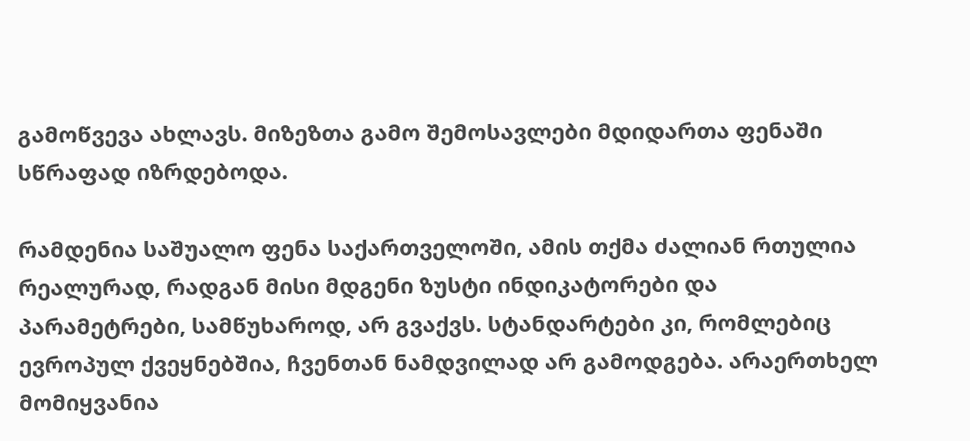გამოწვევა ახლავს. მიზეზთა გამო შემოსავლები მდიდართა ფენაში სწრაფად იზრდებოდა.

რამდენია საშუალო ფენა საქართველოში, ამის თქმა ძალიან რთულია რეალურად, რადგან მისი მდგენი ზუსტი ინდიკატორები და პარამეტრები, სამწუხაროდ, არ გვაქვს. სტანდარტები კი, რომლებიც ევროპულ ქვეყნებშია, ჩვენთან ნამდვილად არ გამოდგება. არაერთხელ მომიყვანია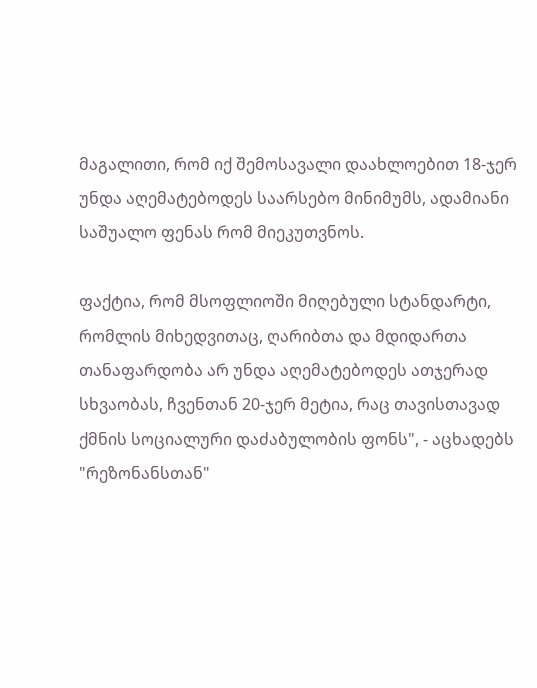მაგალითი, რომ იქ შემოსავალი დაახლოებით 18-ჯერ უნდა აღემატებოდეს საარსებო მინიმუმს, ადამიანი საშუალო ფენას რომ მიეკუთვნოს.

ფაქტია, რომ მსოფლიოში მიღებული სტანდარტი, რომლის მიხედვითაც, ღარიბთა და მდიდართა თანაფარდობა არ უნდა აღემატებოდეს ათჯერად სხვაობას, ჩვენთან 20-ჯერ მეტია, რაც თავისთავად ქმნის სოციალური დაძაბულობის ფონს", - აცხადებს "რეზონანსთან"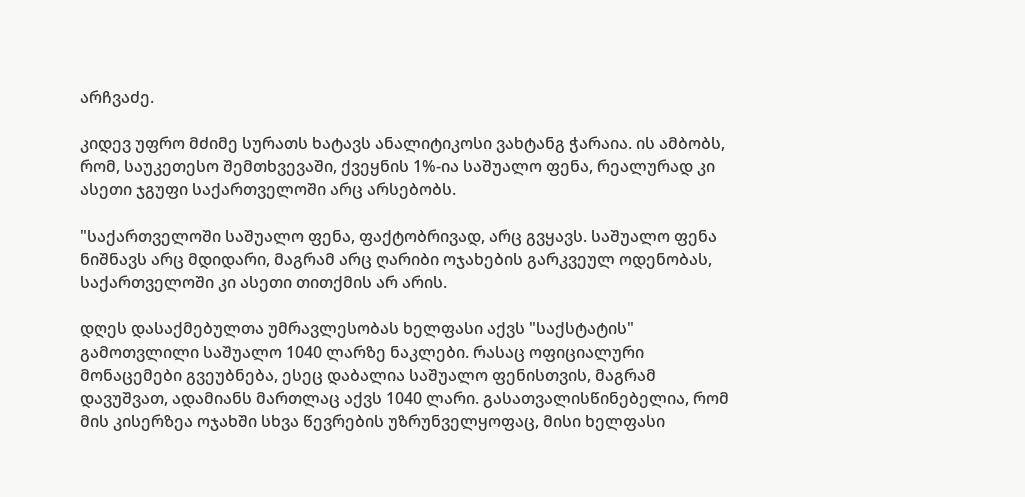არჩვაძე.

კიდევ უფრო მძიმე სურათს ხატავს ანალიტიკოსი ვახტანგ ჭარაია. ის ამბობს, რომ, საუკეთესო შემთხვევაში, ქვეყნის 1%-ია საშუალო ფენა, რეალურად კი ასეთი ჯგუფი საქართველოში არც არსებობს.

"საქართველოში საშუალო ფენა, ფაქტობრივად, არც გვყავს. საშუალო ფენა ნიშნავს არც მდიდარი, მაგრამ არც ღარიბი ოჯახების გარკვეულ ოდენობას, საქართველოში კი ასეთი თითქმის არ არის.

დღეს დასაქმებულთა უმრავლესობას ხელფასი აქვს "საქსტატის" გამოთვლილი საშუალო 1040 ლარზე ნაკლები. რასაც ოფიციალური მონაცემები გვეუბნება, ესეც დაბალია საშუალო ფენისთვის, მაგრამ დავუშვათ, ადამიანს მართლაც აქვს 1040 ლარი. გასათვალისწინებელია, რომ მის კისერზეა ოჯახში სხვა წევრების უზრუნველყოფაც, მისი ხელფასი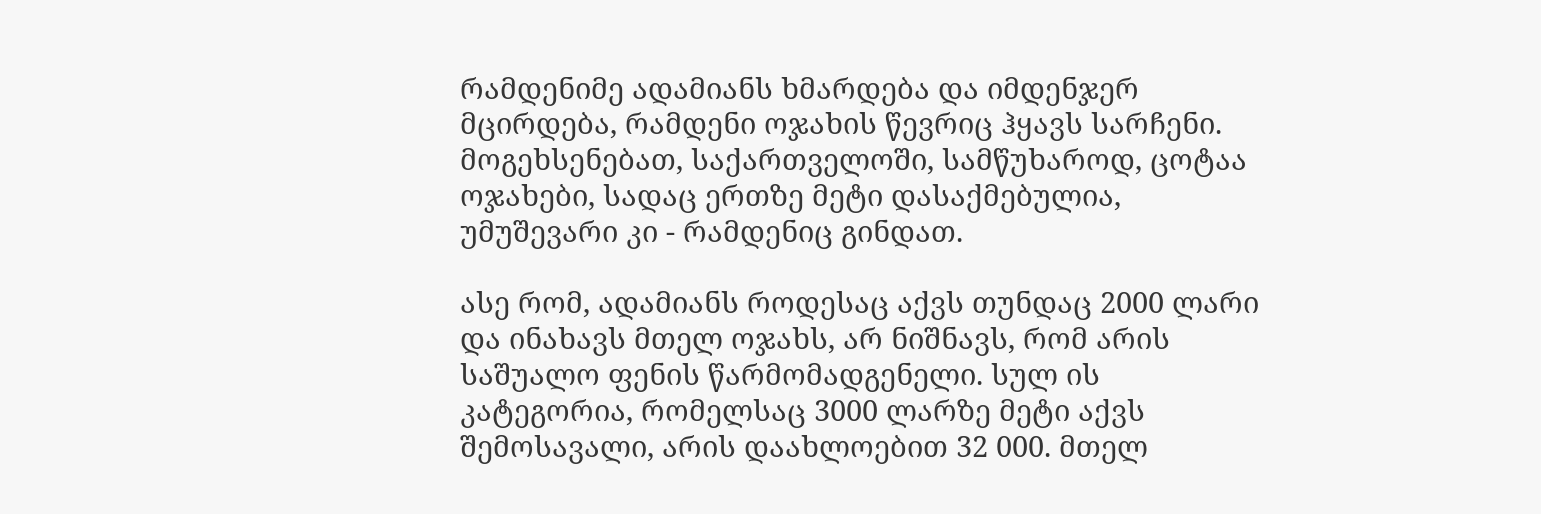რამდენიმე ადამიანს ხმარდება და იმდენჯერ მცირდება, რამდენი ოჯახის წევრიც ჰყავს სარჩენი. მოგეხსენებათ, საქართველოში, სამწუხაროდ, ცოტაა ოჯახები, სადაც ერთზე მეტი დასაქმებულია, უმუშევარი კი - რამდენიც გინდათ.

ასე რომ, ადამიანს როდესაც აქვს თუნდაც 2000 ლარი და ინახავს მთელ ოჯახს, არ ნიშნავს, რომ არის საშუალო ფენის წარმომადგენელი. სულ ის კატეგორია, რომელსაც 3000 ლარზე მეტი აქვს შემოსავალი, არის დაახლოებით 32 000. მთელ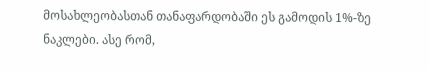მოსახლეობასთან თანაფარდობაში ეს გამოდის 1%-ზე ნაკლები. ასე რომ,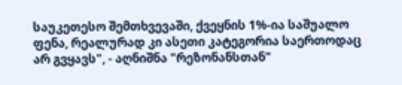საუკეთესო შემთხვევაში, ქვეყნის 1%-ია საშუალო ფენა, რეალურად კი ასეთი კატეგორია საერთოდაც არ გვყავს", - აღნიშნა "რეზონანსთან"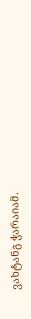ვახტანგ ჭარაიამ.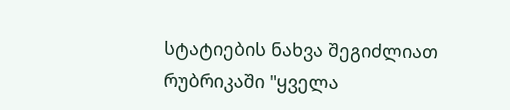სტატიების ნახვა შეგიძლიათ რუბრიკაში "ყველა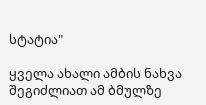სტატია"

ყველა ახალი ამბის ნახვა შეგიძლიათ ამ ბმულზე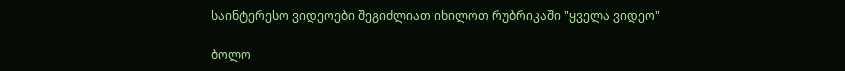საინტერესო ვიდეოები შეგიძლიათ იხილოთ რუბრიკაში "ყველა ვიდეო"

ბოლო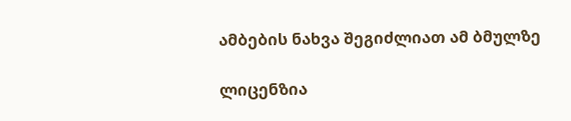ამბების ნახვა შეგიძლიათ ამ ბმულზე

ლიცენზია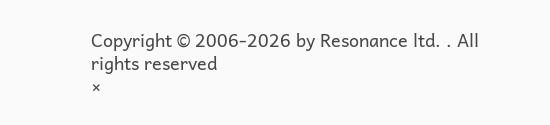Copyright © 2006-2026 by Resonance ltd. . All rights reserved
×